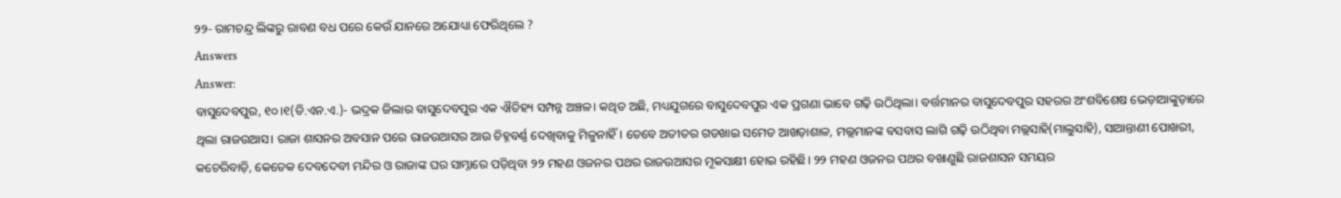୨୨- ରାମଚନ୍ଦ୍ର ଲିଙ୍କରୁ ରାବଣ ବଧ ପରେ କେଉଁ ଯାନରେ ଅଯୋଧ୍ୟା ଫେରିଥିଲେ ?
Answers
Answer:
ବାସୁଦେବପୁର, ୧୦।୧(ଡି.ଏନ.ଏ.)- ଭଦ୍ରକ ଜିଲାର ବାସୁଦେବପୁର ଏକ ଐତିହ୍ୟ ସମ୍ପନ୍ନ ଅଞ୍ଚଳ। କଥିତ ଅଛି, ମଧ୍ୟଯୁଗରେ ବାସୁଦେବପୁର ଏକ ପ୍ରଗଣା ଭାବେ ଗଢ଼ି ଉଠିଥିଲା। ବର୍ତ୍ତମାନର ବାସୁଦେବପୁର ସହରର ଅଂଶବିଶେଷ ଭେଡ଼ାଆଙ୍କୁଡ଼ାରେ ଥିଲା ରାଜଉଆସ। ରାଜା ଶାସନର ଅବସାନ ପରେ ରାଜଉଆସର ଆଉ ଚିହ୍ନବର୍ଣ୍ଣ ଦେଖିବାକୁ ମିଳୁନାହିଁ। ତେବେ ଅତୀତର ଗଡଖାଇ ସମେତ ଆଖଡ଼ାଶାଳ, ମଲ୍ଲମାନଙ୍କ ବସବାସ ଲାଗି ଗଢ଼ି ଉଠିଥିବା ମଲ୍ଲସାହି(ମାଲୁସାହି), ସାଆନ୍ତାଣୀ ପୋଖରୀ, କଚେରିବାଡ଼ି, କେତେକ ଦେବଦେବୀ ମନ୍ଦିର ଓ ରାଜାଙ୍କ ଘର ସାମ୍ନାରେ ପଡ଼ିଥିବା ୨୨ ମହଣ ଓଜନର ପଥର ରାଜଉଆସର ମୂକସାକ୍ଷୀ ହୋଇ ରହିଛି। ୨୨ ମହଣ ଓଜନର ପଥର ବଖାଣୁଛି ରାଜଶାସନ ସମୟର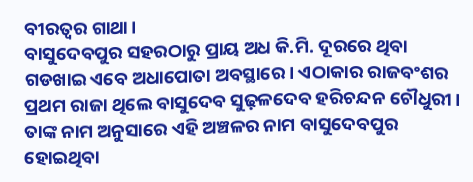ବୀରତ୍ୱର ଗାଥା।
ବାସୁଦେବପୁର ସହରଠାରୁ ପ୍ରାୟ ଅଧ କି.ମି. ଦୂରରେ ଥିବା ଗଡଖାଇ ଏବେ ଅଧାପୋତା ଅବସ୍ଥାରେ। ଏଠାକାର ରାଜବଂଶର ପ୍ରଥମ ରାଜା ଥିଲେ ବାସୁଦେବ ସୁଢ଼ଳଦେବ ହରିଚନ୍ଦନ ଚୌଧୁରୀ। ତାଙ୍କ ନାମ ଅନୁସାରେ ଏହି ଅଞ୍ଚଳର ନାମ ବାସୁଦେବପୁର ହୋଇଥିବା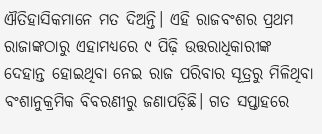ଐତିହାସିକମାନେ ମତ ଦିଅନ୍ତି। ଏହି ରାଜବଂଶର ପ୍ରଥମ ରାଜାଙ୍କଠାରୁ ଏହାମଧ୍ୟରେ ୯ ପିଢ଼ି ଉତ୍ତରାଧିକାରୀଙ୍କ ଦେହାନ୍ତ ହୋଇଥିବା ନେଇ ରାଜ ପରିବାର ସୂତ୍ରରୁ ମିଳିଥିବା ବଂଶାନୁକ୍ରମିକ ବିବରଣୀରୁ ଜଣାପଡ଼ିଛି। ଗତ ସପ୍ତାହରେ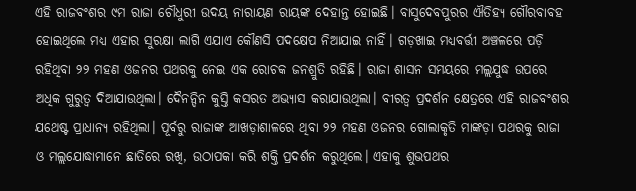ଏହି ରାଜବଂଶର ୯ମ ରାଜା ଚୌଧୁରୀ ଉଦୟ ନାରାୟଣ ରାୟଙ୍କ ଦେହାନ୍ତ ହୋଇଛି। ବାସୁଦେବପୁରର ଐତିହ୍ୟ ଗୌରବାବହ ହୋଇଥିଲେ ମଧ୍ୟ ଏହାର ସୁରକ୍ଷା ଲାଗି ଏଯାଏ କୌଣସି ପଦକ୍ଷେପ ନିଆଯାଇ ନାହିଁ। ଗଡ଼ଖାଇ ମଧ୍ୟବର୍ତ୍ତୀ ଅଞ୍ଚଳରେ ପଡ଼ି ରହିଥିବା ୨୨ ମହଣ ଓଜନର ପଥରକୁ ନେଇ ଏକ ରୋଚକ ଜନଶ୍ରୁତି ରହିଛି। ରାଜା ଶାସନ ସମୟରେ ମଲ୍ଲଯୁଦ୍ଧ ଉପରେ ଅଧିକ ଗୁରୁତ୍ୱ ଦିଆଯାଉଥିଲା। ଦୈନନ୍ଦିନ କୁସ୍ତି କସରତ ଅଭ୍ୟାସ କରାଯାଉଥିଲା। ବୀରତ୍ୱ ପ୍ରଦର୍ଶନ କ୍ଷେତ୍ରରେ ଏହି ରାଜବଂଶର ଯଥେଷ୍ଟ ପ୍ରାଧାନ୍ୟ ରହିଥିଲା। ପୂର୍ବରୁ ରାଜାଙ୍କ ଆଖଡ଼ାଶାଳରେ ଥିବା ୨୨ ମହଣ ଓଜନର ଗୋଲାକୃତି ମାଙ୍କଡ଼ା ପଥରକୁ ରାଜା ଓ ମଲ୍ଲଯୋଦ୍ଧାମାନେ ଛାତିରେ ରଖି, ଉଠାପକା କରି ଶକ୍ତି ପ୍ରଦର୍ଶନ କରୁଥିଲେ। ଏହାକୁ ଶୁଭପଥର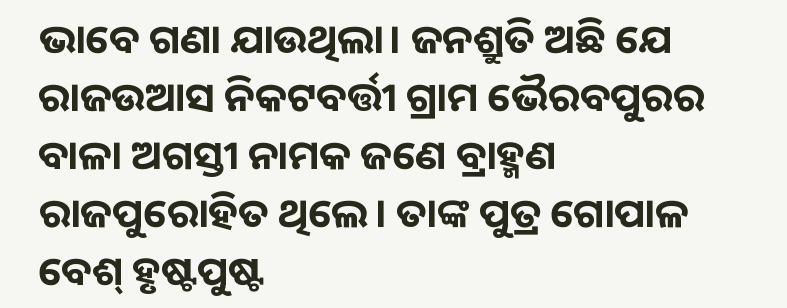ଭାବେ ଗଣା ଯାଉଥିଲା। ଜନଶ୍ରୁତି ଅଛି ଯେ ରାଜଉଆସ ନିକଟବର୍ତ୍ତୀ ଗ୍ରାମ ଭୈରବପୁରର ବାଳା ଅଗସ୍ତୀ ନାମକ ଜଣେ ବ୍ରାହ୍ମଣ ରାଜପୁରୋହିତ ଥିଲେ। ତାଙ୍କ ପୁତ୍ର ଗୋପାଳ ବେଶ୍ ହୃଷ୍ଟପୁଷ୍ଟ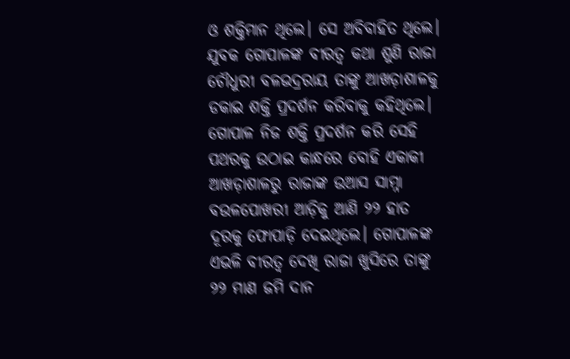ଓ ଶକ୍ତିମାନ ଥିଲେ। ସେ ଅବିବାହିତ ଥିଲେ। ଯୁବକ ଗୋପାଳଙ୍କ ବୀରତ୍ୱ କଥା ଶୁଣି ରାଜା ଚୌଧୁରୀ ବଳଭଦ୍ରରାୟ ତାଙ୍କୁ ଆଖଡ଼ାଶାଳକୁ ଡକାଇ ଶକ୍ତି ପ୍ରଦର୍ଶନ କରିବାକୁ କହିଥିଲେ। ଗୋପାଳ ନିଜ ଶକ୍ତି ପ୍ରଦର୍ଶନ କରି ସେହି ପଥରକୁ ଉଠାଇ କାନ୍ଧରେ ବୋହି ଏକାକୀ ଆଖଡ଼ାଶାଳରୁ ରାଜାଙ୍କ ଉଆସ ସାମ୍ନା ବଉଳପୋଖରୀ ଆଡ଼ିକୁ ଆଣି ୨୨ ହାତ ଦୂରକୁ ଫୋପାଡ଼ି ଦେଇଥିଲେ। ଗୋପାଳଙ୍କ ଏଭଳି ବୀରତ୍ୱ ଦେଖି ରାଜା ଖୁସିରେ ତାଙ୍କୁ ୨୨ ମାଣ ଜମି ଦାନ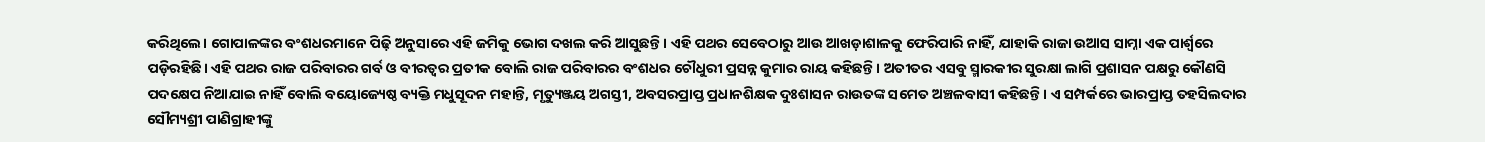କରିଥିଲେ। ଗୋପାଳଙ୍କର ବଂଶଧରମାନେ ପିଢ଼ି ଅନୁସାରେ ଏହି ଜମିକୁ ଭୋଗ ଦଖଲ କରି ଆସୁଛନ୍ତି। ଏହି ପଥର ସେବେଠାରୁ ଆଉ ଆଖଡ଼ାଶାଳକୁ ଫେରିପାରି ନାହିଁ, ଯାହାକି ରାଜା ଉଆସ ସାମ୍ନା ଏକ ପାର୍ଶ୍ୱରେ ପଡ଼ିରହିଛି। ଏହି ପଥର ରାଜ ପରିବାରର ଗର୍ବ ଓ ବୀରତ୍ୱର ପ୍ରତୀକ ବୋଲି ରାଜ ପରିବାରର ବଂଶଧର ଚୌଧୁରୀ ପ୍ରସନ୍ନ କୁମାର ରାୟ କହିଛନ୍ତି। ଅତୀତର ଏସବୁ ସ୍ମାରକୀର ସୁରକ୍ଷା ଲାଗି ପ୍ରଶାସନ ପକ୍ଷରୁ କୌଣସି ପଦକ୍ଷେପ ନିଆଯାଇ ନାହିଁ ବୋଲି ବୟୋଜ୍ୟେଷ୍ଠ ବ୍ୟକ୍ତି ମଧୁସୂଦନ ମହାନ୍ତି, ମୃତ୍ୟୁଞ୍ଜୟ ଅଗସ୍ତୀ, ଅବସରପ୍ରାପ୍ତ ପ୍ରଧାନଶିକ୍ଷକ ଦୁଃଶାସନ ରାଉତଙ୍କ ସମେତ ଅଞ୍ଚଳବାସୀ କହିଛନ୍ତି। ଏ ସମ୍ପର୍କରେ ଭାରପ୍ରାପ୍ତ ତହସିଲଦାର ସୌମ୍ୟଶ୍ରୀ ପାଣିଗ୍ରାହୀଙ୍କୁ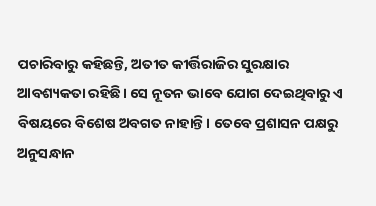ପଚାରିବାରୁ କହିଛନ୍ତି, ଅତୀତ କୀର୍ତ୍ତିରାଜିର ସୁରକ୍ଷାର ଆବଶ୍ୟକତା ରହିଛି। ସେ ନୂତନ ଭାବେ ଯୋଗ ଦେଇଥିବାରୁ ଏ ବିଷୟରେ ବିଶେଷ ଅବଗତ ନାହାନ୍ତି। ତେବେ ପ୍ରଶାସନ ପକ୍ଷରୁ ଅନୁସନ୍ଧାନ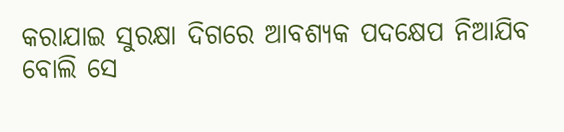କରାଯାଇ ସୁରକ୍ଷା ଦିଗରେ ଆବଶ୍ୟକ ପଦକ୍ଷେପ ନିଆଯିବ ବୋଲି ସେ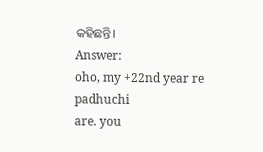କହିଛନ୍ତି।
Answer:
oho, my +22nd year re padhuchi
are. you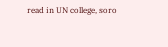read in UN college, soro